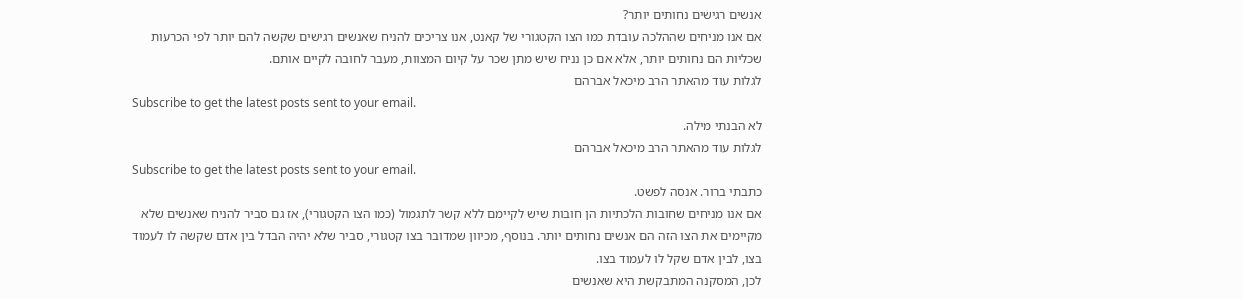אנשים רגישים נחותים יותר?
אם אנו מניחים שההלכה עובדת כמו הצו הקטגורי של קאנט, אנו צריכים להניח שאנשים רגישים שקשה להם יותר לפי הכרעות שכליות הם נחותים יותר, אלא אם כן נניח שיש מתן שכר על קיום המצוות, מעבר לחובה לקיים אותם.
לגלות עוד מהאתר הרב מיכאל אברהם
Subscribe to get the latest posts sent to your email.
לא הבנתי מילה.
לגלות עוד מהאתר הרב מיכאל אברהם
Subscribe to get the latest posts sent to your email.
כתבתי ברור. אנסה לפשט.
אם אנו מניחים שחובות הלכתיות הן חובות שיש לקיימם ללא קשר לתגמול (כמו הצו הקטגורי), אז גם סביר להניח שאנשים שלא מקיימים את הצו הזה הם אנשים נחותים יותר. בנוסף, מכיוון שמדובר בצו קטגורי, סביר שלא יהיה הבדל בין אדם שקשה לו לעמוד בצו, לבין אדם שקל לו לעמוד בצו.
לכן, המסקנה המתבקשת היא שאנשים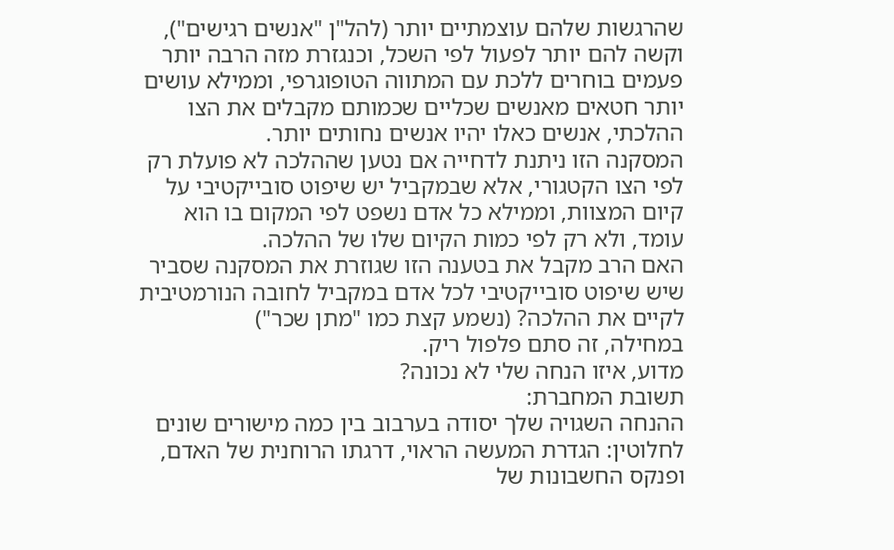שהרגשות שלהם עוצמתיים יותר (להל"ן "אנשים רגישים"), וקשה להם יותר לפעול לפי השכל, וכנגזרת מזה הרבה יותר פעמים בוחרים ללכת עם המתווה הטופוגרפי, וממילא עושים יותר חטאים מאנשים שכליים שכמותם מקבלים את הצו ההלכתי, אנשים כאלו יהיו אנשים נחותים יותר.
המסקנה הזו ניתנת לדחייה אם נטען שההלכה לא פועלת רק לפי הצו הקטגורי, אלא שבמקביל יש שיפוט סובייקטיבי על קיום המצוות, וממילא כל אדם נשפט לפי המקום בו הוא עומד, ולא רק לפי כמות הקיום שלו של ההלכה.
האם הרב מקבל את בטענה הזו שגוזרת את המסקנה שסביר שיש שיפוט סובייקטיבי לכל אדם במקביל לחובה הנורמטיבית לקיים את ההלכה? (נשמע קצת כמו "מתן שכר")
במחילה, זה סתם פלפול ריק.
מדוע, איזו הנחה שלי לא נכונה?
תשובת המחברת:
ההנחה השגויה שלך יסודה בערבוב בין כמה מישורים שונים לחלוטין: הגדרת המעשה הראוי, דרגתו הרוחנית של האדם, ופנקס החשבונות של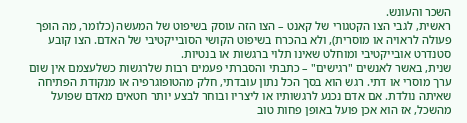השכר והעונש.
ראשית, לגבי הצו הקטגורי של קאנט – הצו הזה עוסק בשיפוט של המעשה (כלומר, מה הופך פעולה לראויה או מוסרית), ולא בהכרח בשיפוט הקושי הסובייקטיבי של האדם. הצו קובע סטנדרט אובייקטיבי ומוחלט שאינו תלוי ברגשות או בנטיות.
שנית, באשר לאנשים "רגישים" – כתבתי והסברתי פעמים רבות שלרגשות כשלעצמם אין שום ערך מוסרי או דתי. רגש הוא בסך הכל נתון עובדתי, חלק מהטופוגרפיה או מנקודת הפתיחה שאיתה נולדת. אם אדם נכנע לרגשותיו או ליצריו ובוחר לבצע יותר חטאים מאדם שפועל מהשכל, אז הוא אכן פועל באופן פחות טוב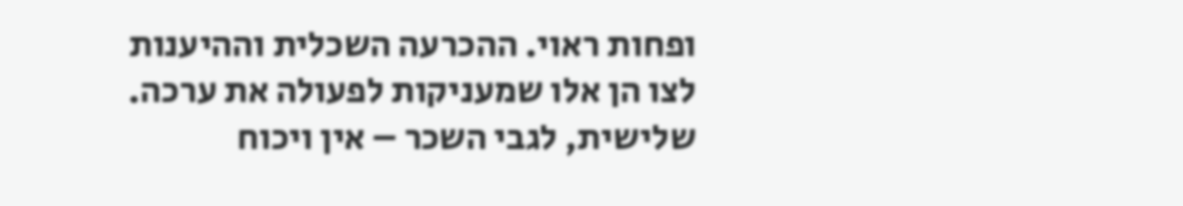ופחות ראוי. ההכרעה השכלית וההיענות לצו הן אלו שמעניקות לפעולה את ערכה.
שלישית, לגבי השכר – אין ויכוח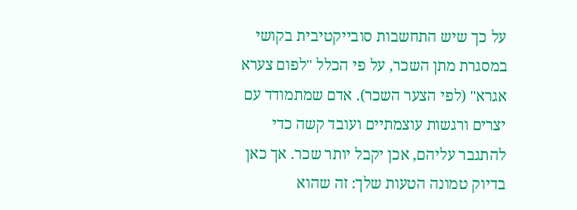על כך שיש התחשבות סובייקטיבית בקושי במסגרת מתן השכר, על פי הכלל "לפום צערא אגרא" (לפי הצער השכר). אדם שמתמודד עם יצרים ורגשות עוצמתיים ועובד קשה כדי להתגבר עליהם, אכן יקבל יותר שכר. אך כאן בדיוק טמונה הטעות שלך: זה שהוא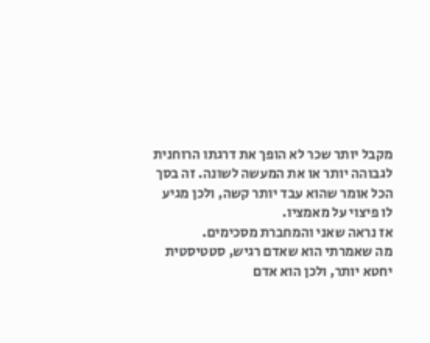מקבל יותר שכר לא הופך את דרגתו הרוחנית לגבוהה יותר או את המעשה לשונה. זה בסך הכל אומר שהוא עבד יותר קשה, ולכן מגיע לו פיצוי על מאמציו.
אז נראה שאני והמחברת מסכימים.
מה שאמרתי הוא שאדם רגיש, סטטיסטית יחטא יותר, ולכן הוא אדם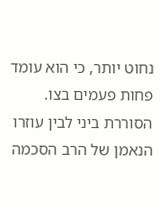נחוט יותר, כי הוא עומד פחות פעמים בצו.
הסוררת ביני לבין עוזרו הנאמן של הרב הסכמה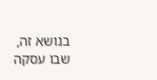בנושא זה, שבו עסקה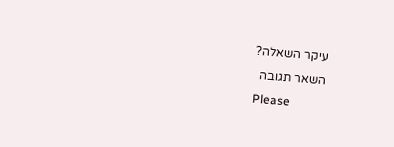עיקר השאלה?
השאר תגובה
Please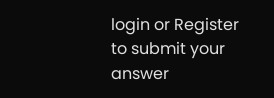login or Register to submit your answer